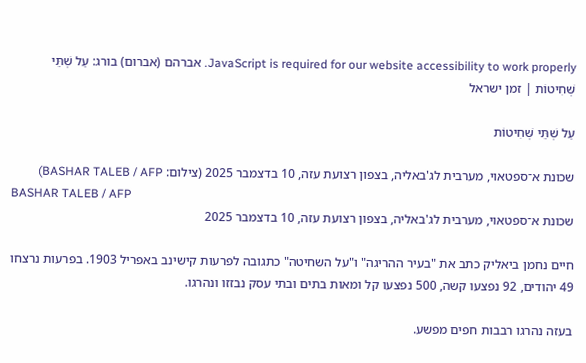JavaScript is required for our website accessibility to work properly. אברהם (אברום) בורג: עַל שְׁתֵּי שְּׁחִיטוֹת | זמן ישראל

עַל שְׁתֵּי שְּׁחִיטוֹת

שכונת א־ספטאוי, מערבית לג'באליה, בצפון רצועת עזה, 10 בדצמבר 2025 (צילום: BASHAR TALEB / AFP)
BASHAR TALEB / AFP
שכונת א־ספטאוי, מערבית לג'באליה, בצפון רצועת עזה, 10 בדצמבר 2025

חיים נחמן ביאליק כתב את "בעיר ההריגה" ו"על השחיטה" כתגובה לפרעות קישינב באפריל 1903. בפרעות נרצחו 49 יהודים, 92 נפצעו קשה, 500 נפצעו קל ומאות בתים ובתי עסק נבזזו ונהרגו.

בעזה נהרגו רבבות חפים מפשע.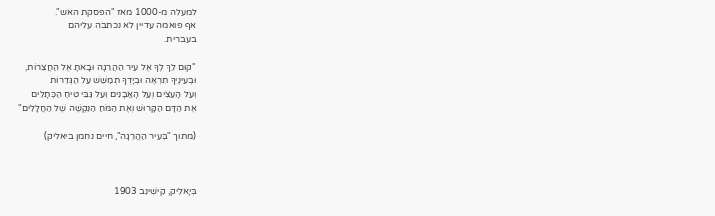למעלה מ-1000 מאז "הפסקת האש".
אף פואמה עדיין לא נכתבה עליהם
בעברית.

"קוּם לֵךְ לְךָ אֶל עִיר הַהֲרֵגָה וּבָאתָ אֶל הַחֲצֵרוֹת,
וּבְעֵינֶיךָ תִרְאֶה וּבְיָדְךָ תְמַשֵּׁשׁ עַל הַגְּדֵרוֹת
וְעַל הָעֵצִים וְעַל הָאֲבָנִים וְעַל גַּבֵּי טִיחַ הַכְּתָלִים
אֶת הַדָּם הַקָּרוּשׁ וְאֶת הַמֹּחַ הַנִּקְשֶׁה שֶׁל הַחֲלָלִים"

(מתוך "בְּעִיר הַהֲרֵגָה", חיים נחמן ביאליק)



בְּיָאלִיק, קִישִׁינֵב 1903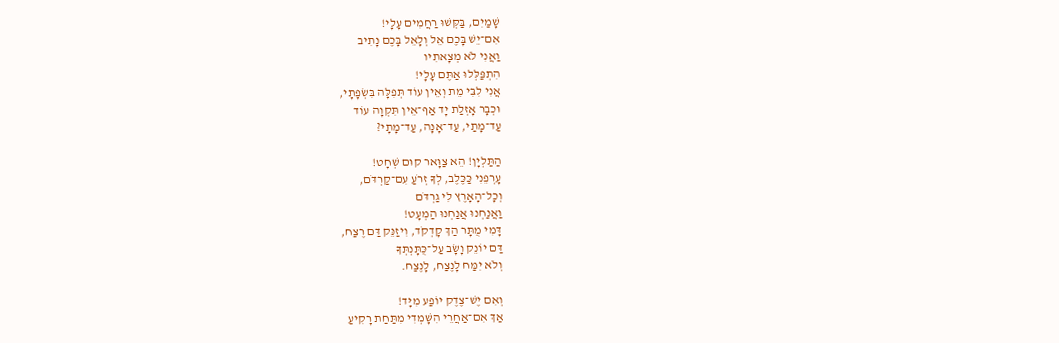שָׁמַיִם, בַּקְּשׁוּ רַחֲמִים עָלָי!
אִם־יֵשׁ בָּכֶם אֵל וְלָאֵל בָּכֶם נָתִיב
וַאֲנִי לֹא מְצָאתִיו
הִתְפַּלְּלוּ אַתֶּם עָלָי!
אֲנִי לִבִּי מֵת וְאֵין עוֹד תְּפִלָּה בִּשְׂפָתָי,
וּכְבָר אָזְלַת יָד אַף־אֵין תִּקְוָה עוֹד
עַד־מָתַי, עַד־אָנָה, עַד־מָתָי?

הַתַּלְיָן! הֵא צַוָּאר קוּם שְׁחָט!
עָרְפֵנִי כַּכֶּלֶב, לְךָ זְרֹעַ עִם־קַרְדֹּם,
וְכָל־הָאָרֶץ לִי גַרְדֹּם
וַאֲנַחְנוּ אֲנַחְנוּ הַמְעָט!
דָּמִי מֻתָּר הַךְ קָדְקֹד, וִיזַנֵּק דַּם רֶצַח,
דַּם יוֹנֵק וָשָׂב עַל־כֻּתָּנְתְּךָ
וְלֹא יִמַּח לָנֶצַח, לָנֶצַח.

וְאִם יֶשׁ־צֶדֶק יוֹפַע מִיָּד!
אַךְ אִם־אַחֲרֵי הִשָּׁמְדִי מִתַּחַת רָקִיעַ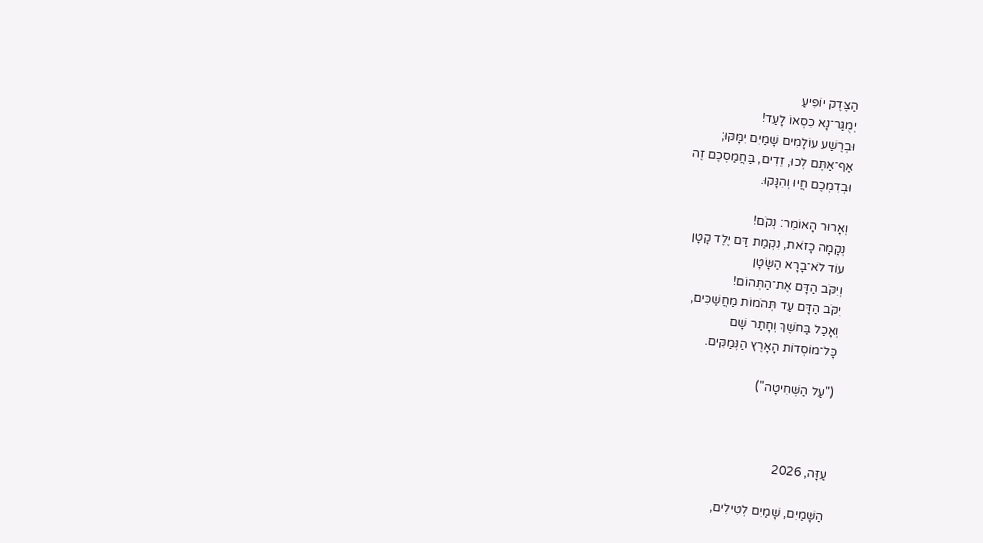הַצֶּדֶק יוֹפִיעַ
יְמֻגַּר־נָא כִסְאוֹ לָעַד!
וּבְרֶשַׁע עוֹלָמִים שָׁמַיִם יִמָּקּוּ;
אַף־אַתֶּם לְכוּ, זֵדִים, בַּחֲמַסְכֶם זֶה
וּבְדִמְכֶם חֲיוּ וְהִנָּקוּ.

וְאָרוּר הָאוֹמֵר: נְקֹם!
נְקָמָה כָזֹאת, נִקְמַת דַּם יֶלֶד קָטָן
עוֹד לֹא־בָרָא הַשָּׂטָן
וְיִקֹּב הַדָּם אֶת־הַתְּהוֹם!
יִקֹּב הַדָּם עַד תְּהֹמוֹת מַחֲשַׁכִּים,
וְאָכַל בַּחֹשֶׁךְ וְחָתַר שָׁם
כָּל־מוֹסְדוֹת הָאָרֶץ הַנְּמַקִּים.

("עַל הַשְּׁחִיטָה")



עַזָּה, 2026

הַשָּׁמַיִם, שָׁמַיִם לְטִילִים,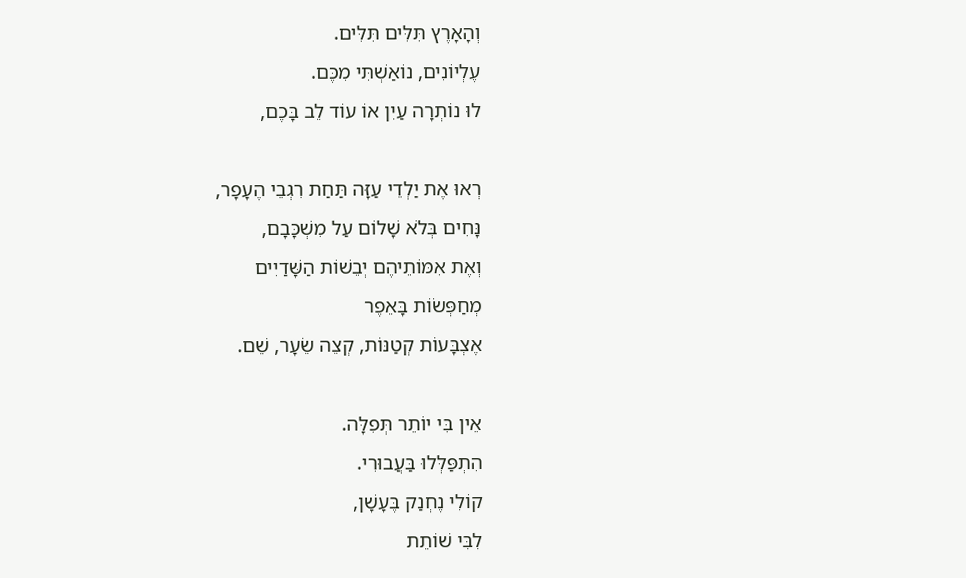וְהָאָרֶץ תִּלִּים תִּלִּים.
עֶלְיוֹנִים, נוֹאַשְׁתִּי מִכֶּם.
לוּ נוֹתְרָה עַיִן אוֹ עוֹד לֵב בָּכֶם,

רְאוּ אֶת יַלְדֵי עַזָּה תַּחַת רִגְבֵי הֶעָפָר,
נָּחִים בְּלֹא שָׁלוֹם עַל מִשְׁכָּבָם,
וְאֶת אִמּוֹתֵיהֶם יְבֵשׁוֹת הַשָּׁדַיִים
מְחַפְּשׂוֹת בָּאֵפֶר
אֶצְבָּעוֹת קְטַנּוֹת, קְצֵה שֵׂעָר, שֵׁם.

אֵין בִּי יוֹתֵר תְּפִלָּה.
הִתְפַּלְּלוּ בַּעֲבוּרִי.
קוֹלִי נֶחְנַק בֶּעָשָׁן,
לִבִּי שׁוֹתֵת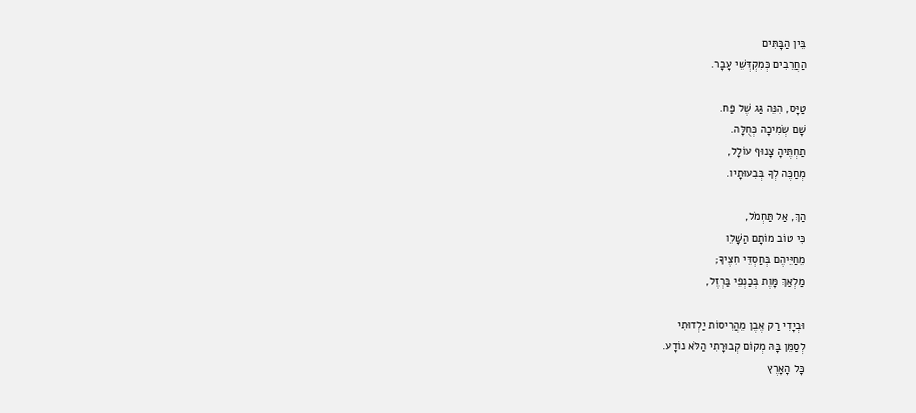בֵּין הַבָּתִּים
הַחֲרֵבִים כְּמִקְדְּשֵׁי עָבָר.

טַיָּס, הִנֵּה גַּג שֶׁל פַּח.
שָׁם שְׂמִיכָה כְּחֻלָּה.
תַחְתֶּיהָ צָנוּף עוֹלָל,
מְחַכֶּה לְךָ בְּבִעוּתָיו.

הַךְ, אַל תַּחְמֹל,
כִּי טוֹב מוֹתָם הַשָּׁלֵו
מֵחַיֵּיהֶם בְּחַסְדֵּי חִצֶּיךָ;
מַלְאַךְ מָּוֶת בְּכַנְפֵי בַּרְזֶל,

וּבְיָדִי רַק אֶבֶן מֵהֲרִיסוֹת יַלְדוּתִי
לְסַמֵּן בָּהּ מְקוֹם קְבוּרָתִי הַלֹּא נוֹדָע.
כָּל הָאָרֶץ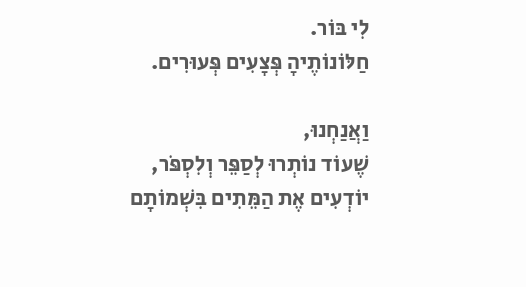לִי בּוֹר.
חַלּוֹנוֹתֶיהָ פְּצָעִים פְּעוּרִים.

וַאֲנַחְנוּ,
שֶׁעוֹד נוֹתְרוּ לְסַפֵּר וְלִסְפֹּר,
יוֹדְעִים אֶת הַמֵּתִים בִּשְׁמוֹתָם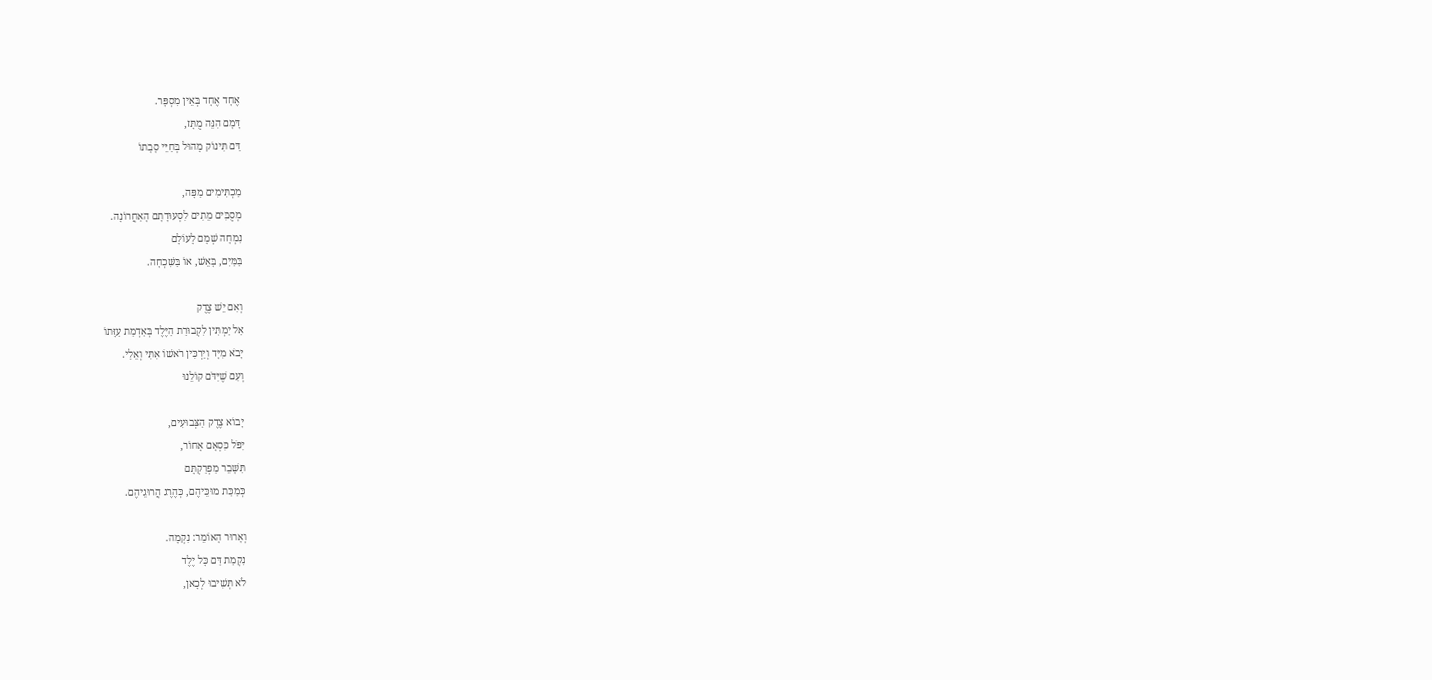אֶחָד אֶחָד בְּאֵין מִסְפָּר.
דָּמָם הִנֵּה מֻתָּז,
דַּם תִּינוֹק מָהוּל בְּחַיֵּי סָבָתוֹ

מַכְתִּימִים מַפָּה,
מְסֻבִּים מֵתִים לִסְעוּדָתָם הָאַחֲרוֹנָה.
נִמְחָה שְׁמָם לָעוֹלָם
בַּמַּיִם, בָּאֵשׁ, אוֹ בַּשִּׁכְחָה.

וְאִם יֵשׁ צֶדֶק
אַל יַמְתִּין לִקְבוּרַת הַיֶּלֶד בְּאַדְמַת עַזָּתוֹ
יָבֹא מִיָּד וְיַרְכִּין רֹאשׁוֹ אִתִּי וְאֵלַי.
וְעִם שֶׁיִּדֹּם קוֹלֵנוּ

יָבוֹא צֶדֶק הַצְּבוּעִים,
יִפֹּל כִּסְאָם אָחוֹר,
תִּשָּׁבֵר מַפְרַקְתָּם
כְּמַכַּת מוּכֵּיהֶם, כְּהֶרֶג הֲרוּגֵיהֶם.

וְאָרוּר הָאוֹמֵר: נִקְמָה.
נִקְמַת דַּם כָּל יֶלֶד
לֹא תְּשִׁיבוּ לְכָאן,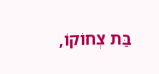בַּת צְחוֹקוֹ,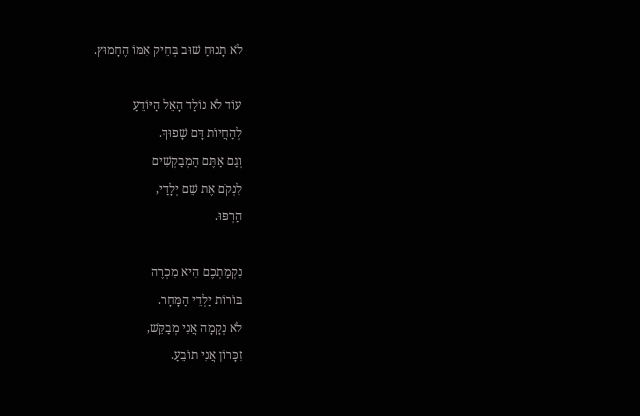לֹא תָנוּחַ שׁוּב בְּחֵיק אִמּוֹ הֶחָמוּץ.

עוֹד לֹא נוֹלַד הָאֵל הַיּוֹדֵעַ
לְהַחֲיוֹת דָּם שָׁפוּךְ.
וְגַם אַתֶּם הַמְבַקְשִׁים
לִנְקֹם אֶת שֵׁם יְלָדַי,
הַרְפּוּ.

נִקְמַתְכֶם הִיא מִכְרֶה
בּוֹרוֹת יַלְדֵי הַמָּחָר.
לֹא נְקָמָה אֲנִי מְבַקֵּשׁ,
זִכָּרוֹן אֲנִי תוֹבֵעַ.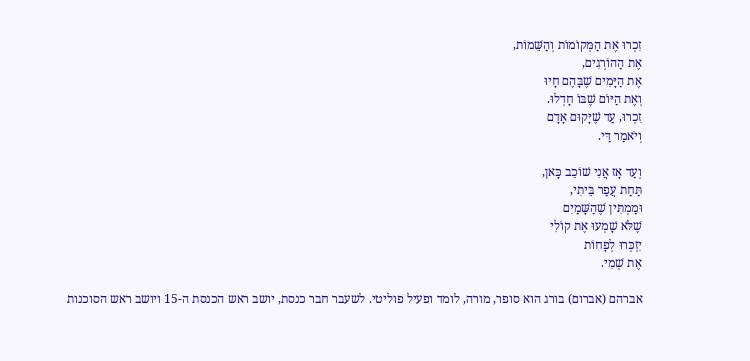זִכְרוּ אֶת הַמְּקוֹמוֹת וְהַשֵּׁמוֹת,
אֶת הַהוֹרְגִים,
אֶת הַיָּמִים שֶׁבָּהֶם חָיוּ
וְאֶת הַיּוֹם שֶׁבּוֹ חָדְלוּ.
זִכְרוּ, עַד שֶׁיָּקוּם אָדָם
וְיֹאמַר דַּי.

וְעַד אָז אֲנִי שׁוֹכֵב כָּאן,
תַּחַת עֲפַר בֵּיתִי,
וּמַמְתִּין שֶׁהַשָּׁמַיִם
שֶׁלֹּא שָׁמְעוּ אֶת קוֹלִי
יִזְכְּרוּ לְפָחוֹת
אֶת שְׁמִי.

אברהם (אברום) בורג הוא סופר, מורה, לומד ופעיל פוליטי. לשעבר חבר כנסת, יושב ראש הכנסת ה-15 ויושב ראש הסוכנות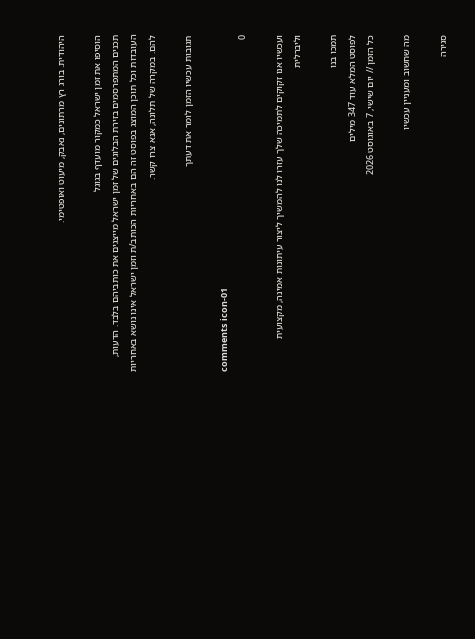היהודית. בורג רץ מרתונים, נאבק, מיעוט ואופטימי.

הוסיפו את זמן ישראל כמקור מועדף בגוגל
תכנים המתפרסמים בזירת הבלוגים של זמן ישראל מייצגים את כותביהם בלבד. הדעות, העובדות וכל תוכן המוצג בפוסט זה הם באחריות הכותב/ת וזמן ישראל אינו נושא באחריות להם. במקרה של תלונה, אנא צרו קשר.

תגובות עכשיו הזמן לומר את דעתך

comments icon-01
0

ועכשיו אנו זקוקים לתמיכה שלך עזרו לנו להמשיך ליצור עיתונות אמינה, מקצועית וליברלית

תמכו בנו
לפוסט המלא עוד 347 מילים
כל הזמן // יום שישי, 7 באוגוסט 2026

מה שחשוב ומעניין עכשיו

סגירה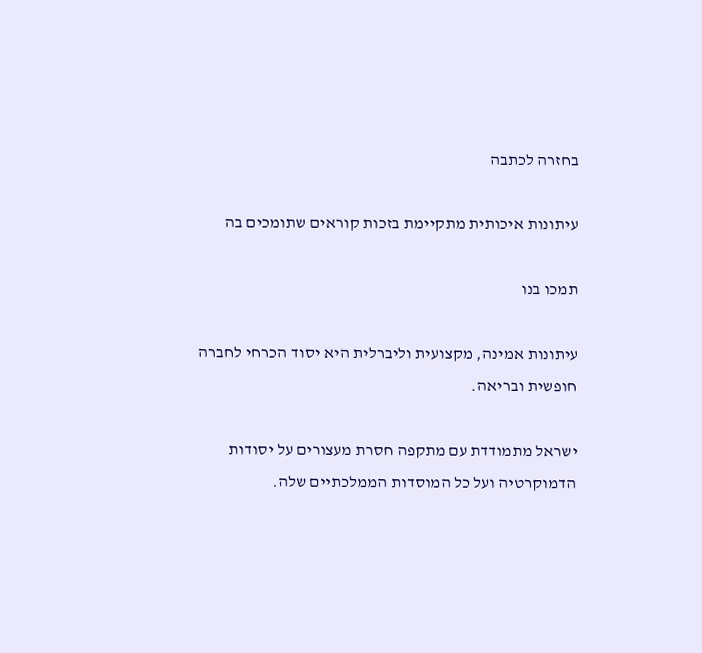בחזרה לכתבה

עיתונות איכותית מתקיימת בזכות קוראים שתומכים בה

תמכו בנו

עיתונות אמינה, מקצועית וליברלית היא יסוד הכרחי לחברה חופשית ובריאה.

ישראל מתמודדת עם מתקפה חסרת מעצורים על יסודות הדמוקרטיה ועל כל המוסדות הממלכתיים שלה.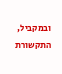ובמקביל, התקשורת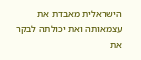הישראלית מאבדת את עצמאותה ואת יכולתה לבקר את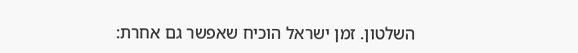השלטון. זמן ישראל הוכיח שאפשר גם אחרת: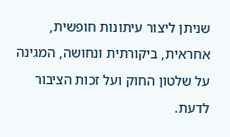שניתן ליצור עיתונות חופשית, אחראית, ביקורתית ונחושה, המגינה על שלטון החוק ועל זכות הציבור לדעת.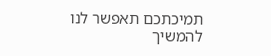תמיכתכם תאפשר לנו להמשיך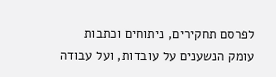לפרסם תחקירים, ניתוחים וכתבות עומק הנשענים על עובדות, ועל עבודה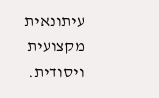עיתונאית מקצועית ויסודית.